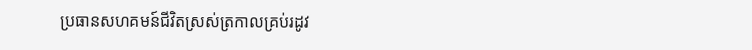ប្រធានសហគមន៍ជីវិតស្រស់ត្រកាលគ្រប់រដូវ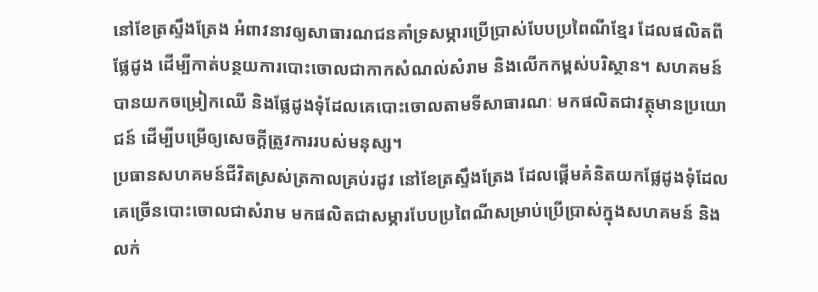នៅខែត្រស្ទឹងត្រែង អំពាវនាវឲ្យសាធារណជនគាំទ្រសម្ភារប្រើប្រាស់បែបប្រពៃណីខ្មែរ ដែលផលិតពីផ្លែដូង ដើម្បីកាត់បន្ថយការបោះចោលជាកាកសំណល់សំរាម និងលើកកម្ពស់បរិស្ថាន។ សហគមន៍បានយកចម្រៀកឈើ និងផ្លែដូងទុំដែលគេបោះចោលតាមទីសាធារណៈ មកផលិតជាវត្ថុមានប្រយោជន៍ ដើម្បីបម្រើឲ្យសេចក្តីត្រូវការរបស់មនុស្ស។
ប្រធានសហគមន៍ជីវិតស្រស់ត្រកាលគ្រប់រដូវ នៅខែត្រស្ទឹងត្រែង ដែលផ្ដើមគំនិតយកផ្លែដូងទុំដែលគេច្រើនបោះចោលជាសំរាម មកផលិតជាសម្ភារបែបប្រពៃណីសម្រាប់ប្រើប្រាស់ក្នុងសហគមន៍ និងលក់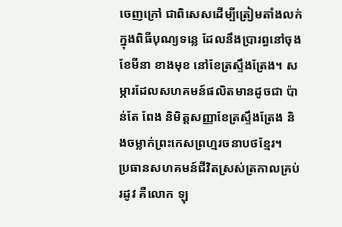ចេញក្រៅ ជាពិសេសដើម្បីត្រៀមតាំងលក់ក្នុងពិធីបុណ្យទន្លេ ដែលនឹងប្រារព្ធនៅចុងខែមីនា ខាងមុខ នៅខែត្រស្ទឹងត្រែង។ សម្ភារដែលសហគមន៍ផលិតមានដូចជា ប៉ាន់តែ ពែង និមិត្តសញ្ញាខែត្រស្ទឹងត្រែង និងចម្លាក់ព្រះកេសព្រហ្មរចនាបថខ្មែរ។
ប្រធានសហគមន៍ជីវិតស្រស់ត្រកាលគ្រប់រដូវ គឺលោក ឡុ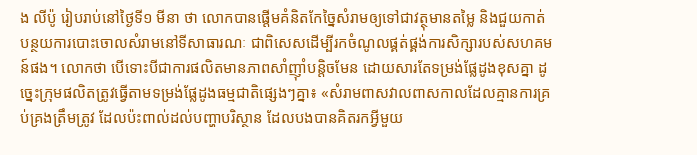ង លីប៉ូ រៀបរាប់នៅថ្ងៃទី១ មីនា ថា លោកបានផ្ដើមគំនិតកែច្នៃសំរាមឲ្យទៅជាវត្ថុមានតម្លៃ និងជួយកាត់បន្ថយការបោះចោលសំរាមនៅទីសាធារណៈ ជាពិសេសដើម្បីរកចំណូលផ្គត់ផ្គង់ការសិក្សារបស់សហគមន៍ផង។ លោកថា បើទោះបីជាការផលិតមានភាពសាំញ៉ាំបន្តិចមែន ដោយសារតែទម្រង់ផ្លែដូងខុសគ្នា ដូច្នេះក្រុមផលិតត្រូវធ្វើតាមទម្រង់ផ្លែដូងធម្មជាតិផ្សេងៗគ្នា៖ «សំរាមពាសវាលពាសកាលដែលគ្មានការគ្រប់គ្រងត្រឹមត្រូវ ដែលប៉ះពាល់ដល់បញ្ហាបរិស្ថាន ដែលបងបានគិតរកអ្វីមួយ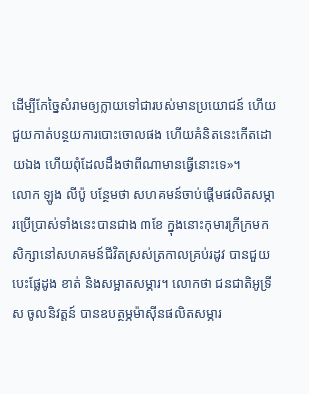ដើម្បីកែច្នៃសំរាមឲ្យក្លាយទៅជារបស់មានប្រយោជន៍ ហើយជួយកាត់បន្ថយការបោះចោលផង ហើយគំនិតនេះកើតដោយឯង ហើយពុំដែលដឹងថាពីណាមានធ្វើនោះទេ»។
លោក ឡូង លីប៉ូ បន្ថែមថា សហគមន៍ចាប់ផ្តើមផលិតសម្ភារប្រើប្រាស់ទាំងនេះបានជាង ៣ខែ ក្នុងនោះកុមារក្រីក្រមកសិក្សានៅសហគមន៍ជីវិតស្រស់ត្រកាលគ្រប់រដូវ បានជួយបេះផ្លែដូង ខាត់ និងសម្អាតសម្ភារ។ លោកថា ជនជាតិអូទ្រីស ចូលនិវត្តន៍ បានឧបត្ថម្ភម៉ាស៊ីនផលិតសម្ភារ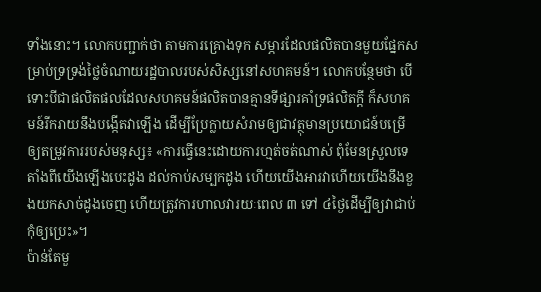ទាំងនោះ។ លោកបញ្ជាក់ថា តាមការគ្រោងទុក សម្ភារដែលផលិតបានមួយផ្នែកសម្រាប់ទ្រទ្រង់ថ្លៃចំណាយរដ្ឋបាលរបស់សិស្សនៅសហគមន៍។ លោកបន្ថែមថា បើទោះបីជាផលិតផលដែលសហគមន៍ផលិតបានគ្មានទីផ្សារគាំទ្រផលិតក្តី ក៏សហគមន៍រីករាយនឹងបង្កើតវាឡើង ដើម្បីប្រែក្លាយសំរាមឲ្យជាវត្ថុមានប្រយោជន៍បម្រើឲ្យតម្រូវការរបស់មនុស្ស៖ «ការធ្វើនេះដោយការហ្មត់ចត់ណាស់ ពុំមែនស្រួលទេ តាំងពីយើងឡើងបេះដូង ដល់កាប់សម្បកដូង ហើយយើងអារវាហើយយើងនឹងខួងយកសាច់ដូងចេញ ហើយត្រូវការហាលវារយៈពេល ៣ ទៅ ៤ថ្ងៃដើម្បីឲ្យវាជាប់ កុំឲ្យប្រេះ»។
ប៉ាន់តែមួ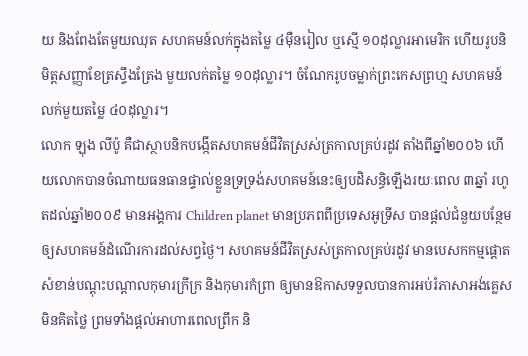យ និងពែងតែមួយឈុត សហគមន៍លក់ក្នុងតម្លៃ ៤ម៉ឺនរៀល ឬស្មើ ១០ដុល្លារអាមេរិក ហើយរូបនិមិត្តសញ្ញាខែត្រស្ទឹងត្រែង មួយលក់តម្លៃ ១០ដុល្លារ។ ចំណែករូបចម្លាក់ព្រះកេសព្រហ្ម សហគមន៍លក់មួយតម្លៃ ៤០ដុល្លារ។
លោក ឡុង លីប៉ូ គឺជាស្ថាបនិកបង្កើតសហគមន៍ជីវិតស្រស់ត្រកាលគ្រប់រដូវ តាំងពីឆ្នាំ២០០៦ ហើយលោកបានចំណាយធនធានផ្ទាល់ខ្លួនទ្រទ្រង់សហគមន៍នេះឲ្យបដិសន្ធិឡើងរយៈពេល ៣ឆ្នាំ រហូតដល់ឆ្នាំ២០០៩ មានអង្គការ Children planet មានប្រភពពីប្រទេសអូទ្រីស បានផ្តល់ជំនួយបន្ថែមឲ្យសហគមន៍ដំណើរការដល់សព្វថ្ងៃ។ សហគមន៍ជីវិតស្រស់ត្រកាលគ្រប់រដូវ មានបេសកកម្មផ្ដោតសំខាន់បណ្តុះបណ្តាលកុមារក្រីក្រ និងកុមារកំព្រា ឲ្យមានឱកាសទទួលបានការអប់រំភាសាអង់គ្លេសមិនគិតថ្លៃ ព្រមទាំងផ្តល់អាហារពេលព្រឹក និ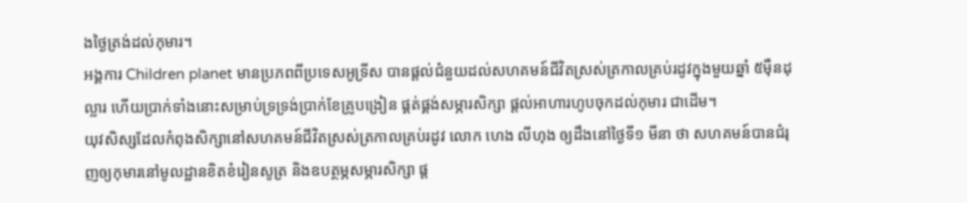ងថ្ងៃត្រង់ដល់កុមារ។
អង្គការ Children planet មានប្រភពពីប្រទេសអូទ្រីស បានផ្តល់ជំនួយដល់សហគមន៍ជីវិតស្រស់ត្រកាលគ្រប់រដូវក្នុងមួយឆ្នាំ ៥ម៉ឺនដុល្លារ ហើយប្រាក់ទាំងនោះសម្រាប់ទ្រទ្រង់ប្រាក់ខែគ្រូបង្រៀន ផ្គត់ផ្គង់សម្ភារសិក្សា ផ្តល់អាហារហូបចុកដល់កុមារ ជាដើម។
យុវសិស្សដែលកំពុងសិក្សានៅសហគមន៍ជីវិតស្រស់ត្រកាលគ្រប់រដូវ លោក ហេង លីហុង ឲ្យដឹងនៅថ្ងៃទី១ មីនា ថា សហគមន៍បានជំរុញឲ្យកុមារនៅមូលដ្ឋានខិតខំរៀនសូត្រ និងឧបត្ថម្ភសម្ភារសិក្សា ផ្ត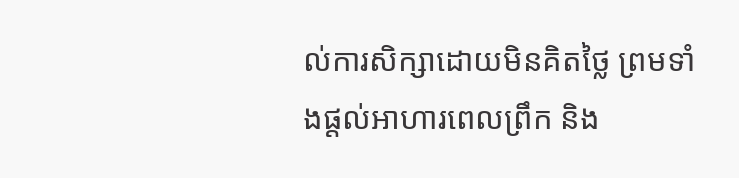ល់ការសិក្សាដោយមិនគិតថ្លៃ ព្រមទាំងផ្តល់អាហារពេលព្រឹក និង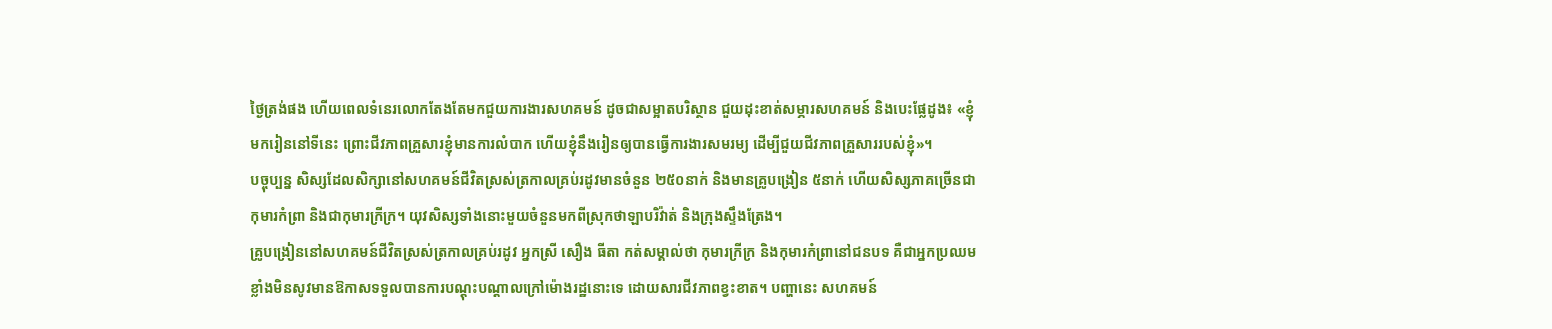ថ្ងៃត្រង់ផង ហើយពេលទំនេរលោកតែងតែមកជួយការងារសហគមន៍ ដូចជាសម្អាតបរិស្ថាន ជួយដុះខាត់សម្ភារសហគមន៍ និងបេះផ្លែដូង៖ «ខ្ញុំមករៀននៅទីនេះ ព្រោះជីវភាពគ្រួសារខ្ញុំមានការលំបាក ហើយខ្ញុំនឹងរៀនឲ្យបានធ្វើការងារសមរម្យ ដើម្បីជួយជីវភាពគ្រួសាររបស់ខ្ញុំ»។
បច្ចុប្បន្ន សិស្សដែលសិក្សានៅសហគមន៍ជីវិតស្រស់ត្រកាលគ្រប់រដូវមានចំនួន ២៥០នាក់ និងមានគ្រូបង្រៀន ៥នាក់ ហើយសិស្សភាគច្រើនជាកុមារកំព្រា និងជាកុមារក្រីក្រ។ យុវសិស្សទាំងនោះមួយចំនួនមកពីស្រុកថាឡាបរិវ៉ាត់ និងក្រុងស្ទឹងត្រែង។
គ្រូបង្រៀននៅសហគមន៍ជីវិតស្រស់ត្រកាលគ្រប់រដូវ អ្នកស្រី សឿង ធីតា កត់សម្គាល់ថា កុមារក្រីក្រ និងកុមារកំព្រានៅជនបទ គឺជាអ្នកប្រឈមខ្លាំងមិនសូវមានឱកាសទទួលបានការបណ្តុះបណ្តាលក្រៅម៉ោងរដ្ឋនោះទេ ដោយសារជីវភាពខ្វះខាត។ បញ្ហានេះ សហគមន៍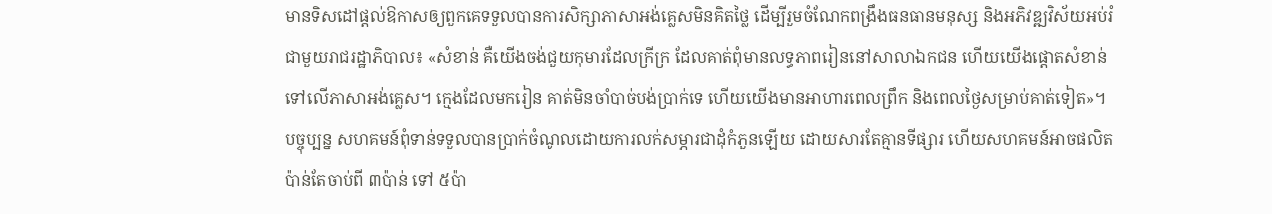មានទិសដៅផ្តល់ឱកាសឲ្យពួកគេទទួលបានការសិក្សាភាសាអង់គ្លេសមិនគិតថ្លៃ ដើម្បីរួមចំណែកពង្រឹងធនធានមនុស្ស និងអភិវឌ្ឍវិស័យអប់រំជាមួយរាជរដ្ឋាភិបាល៖ «សំខាន់ គឺយើងចង់ជួយកុមារដែលក្រីក្រ ដែលគាត់ពុំមានលទ្ធភាពរៀននៅសាលាឯកជន ហើយយើងផ្ដោតសំខាន់ទៅលើភាសាអង់គ្លេស។ ក្មេងដែលមករៀន គាត់មិនចាំបាច់បង់ប្រាក់ទេ ហើយយើងមានអាហារពេលព្រឹក និងពេលថ្ងៃសម្រាប់គាត់ទៀត»។
បច្ចុប្បន្ន សហគមន៍ពុំទាន់ទទួលបានប្រាក់ចំណូលដោយការលក់សម្ភារជាដុំកំភួនឡើយ ដោយសារតែគ្មានទីផ្សារ ហើយសហគមន៍អាចផលិតប៉ាន់តែចាប់ពី ៣ប៉ាន់ ទៅ ៥ប៉ា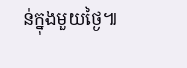ន់ក្នុងមួយថ្ងៃ៕